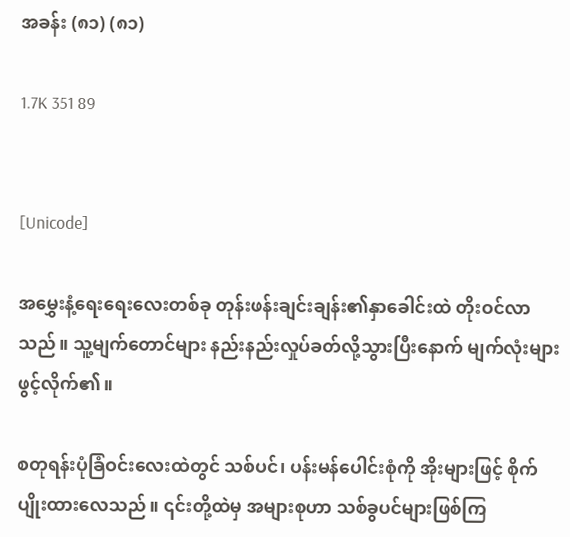အခန်း (၈၁) (၈၁)

1.7K 351 89


[Unicode]

အမွှေးနံ့ရေးရေးလေးတစ်ခု တုန်းဖန်းချင်းချန်း၏နှာခေါင်းထဲ တိုးဝင်လာသည်။ သူ့မျက်တောင်များ နည်းနည်းလှုပ်ခတ်လို့သွားပြီးနောက် မျက်လုံးများဖွင့်လိုက်၏။

စတုရန်းပုံခြံဝင်းလေးထဲတွင် သစ်ပင်၊ ပန်းမန်ပေါင်းစုံကို အိုးများဖြင့် စိုက်ပျိုးထားလေသည်။ ၎င်းတို့ထဲမှ အများစုဟာ သစ်ခွပင်များဖြစ်ကြ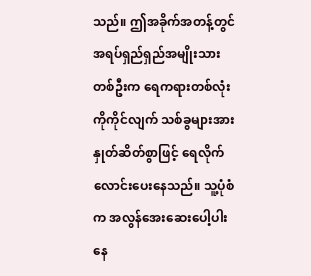သည်။ ဤအခိုက်အတန့်တွင် အရပ်ရှည်ရှည်အမျိုးသားတစ်ဦးက ရေကရားတစ်လုံးကိုကိုင်လျက် သစ်ခွများအား နှုတ်ဆိတ်စွာဖြင့် ရေလိုက်လောင်းပေးနေသည်။ သူ့ပုံစံက အလွန်အေးဆေးပေါ့ပါးနေ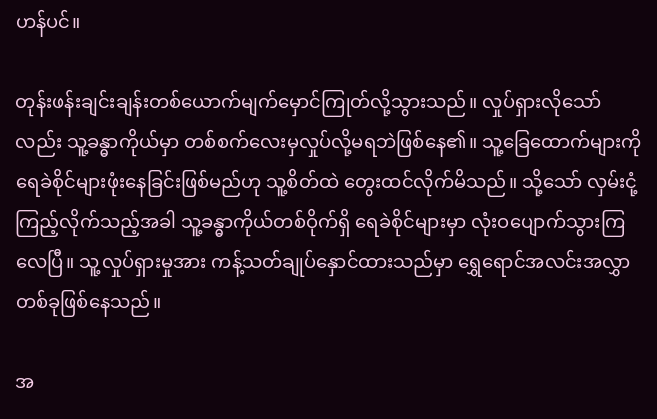ဟန်ပင်။

တုန်းဖန်းချင်းချန်းတစ်ယောက်မျက်မှောင်ကြုတ်လို့သွားသည်။ လှုပ်ရှားလိုသော်လည်း သူ့ခန္ဓာကိုယ်မှာ တစ်စက်လေးမှလှုပ်လို့မရဘဲဖြစ်နေ၏။ သူ့ခြေထောက်များကို ရေခဲစိုင်များဖုံးနေခြင်းဖြစ်မည်ဟု သူ့စိတ်ထဲ တွေးထင်လိုက်မိသည်။ သို့သော် လှမ်းငုံ့ကြည့်လိုက်သည့်အခါ သူ့ခန္ဓာကိုယ်တစ်ဝိုက်ရှိ ရေခဲစိုင်များမှာ လုံးဝပျောက်သွားကြလေပြီ။ သူ့လှုပ်ရှားမှုအား ကန့်သတ်ချုပ်နှောင်ထားသည်မှာ ရွှေရောင်အလင်းအလွှာတစ်ခုဖြစ်နေသည်။

အ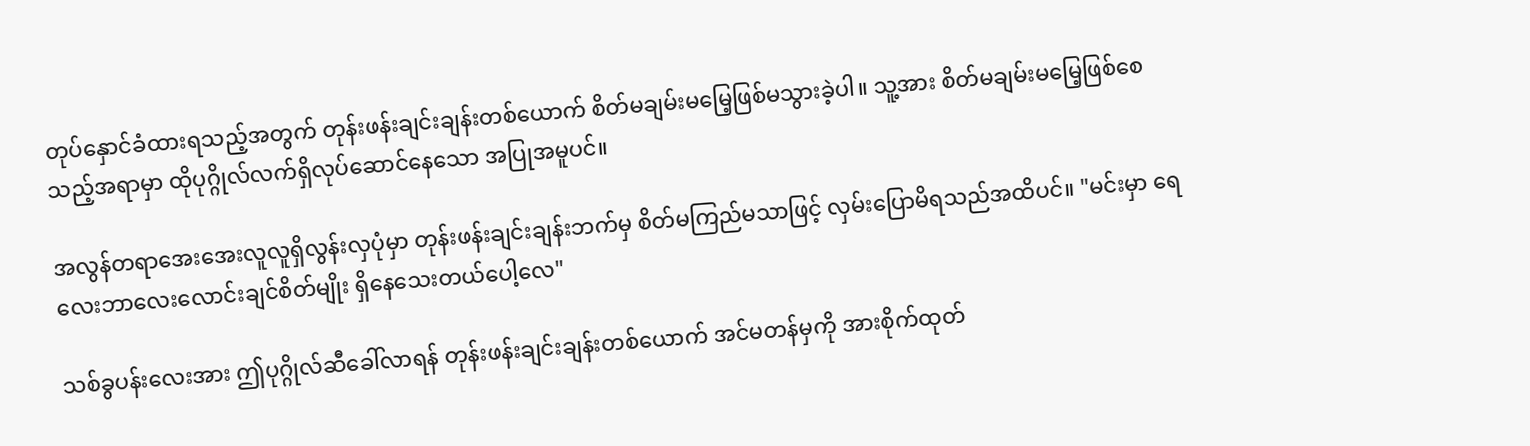တုပ်နှောင်ခံထားရသည့်အတွက် တုန်းဖန်းချင်းချန်းတစ်ယောက် စိတ်မချမ်းမမြေ့ဖြစ်မသွားခဲ့ပါ။ သူ့အား စိတ်မချမ်းမမြေ့ဖြစ်စေသည့်အရာမှာ ထိုပုဂ္ဂိုလ်လက်ရှိလုပ်ဆောင်နေသော အပြုအမူပင်။

အလွန်တရာအေးအေးလူလူရှိလွန်းလှပုံမှာ တုန်းဖန်းချင်းချန်းဘက်မှ စိတ်မကြည်မသာဖြင့် လှမ်းပြောမိရသည်အထိပင်။ "မင်းမှာ ရေလေးဘာလေးလောင်းချင်စိတ်မျိုး ရှိနေသေးတယ်ပေါ့လေ"

သစ်ခွပန်းလေးအား ဤပုဂ္ဂိုလ်ဆီခေါ်လာရန် တုန်းဖန်းချင်းချန်းတစ်ယောက် အင်မတန်မှကို အားစိုက်ထုတ်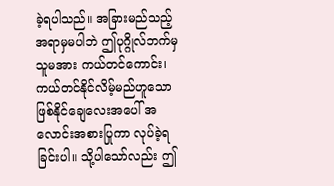ခဲ့ရပါသည်။ အခြားမည်သည့်အရာမှမပါဘဲ ဤပုဂ္ဂိုလ်ဘက်မှ သူမအား ကယ်တင်ကောင်း၊ ကယ်တင်နိုင်လိမ့်မည်ဟူသော ဖြစ်နိုင်ချေလေးအပေါ် အလောင်းအစားပြုကာ လုပ်ခဲ့ရခြင်းပါ။ သို့ပါသော်လည်း ဤ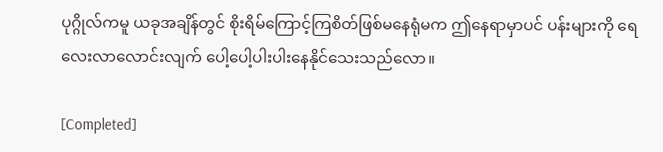ပုဂ္ဂိုလ်ကမူ ယခုအချိန်တွင် စိုးရိမ်ကြောင့်ကြစိတ်ဖြစ်မနေရုံမက ဤနေရာမှာပင် ပန်းများကို ရေလေးလာလောင်းလျက် ပေါ့ပေါ့ပါးပါးနေနိုင်သေးသည်လော။

[Completed]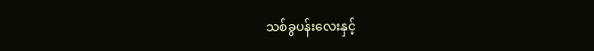သစ်ခွပန်းလေးနှင့်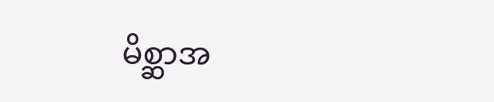မိစ္ဆာအ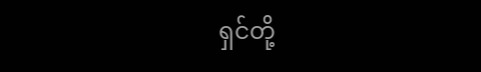ရှင်တို့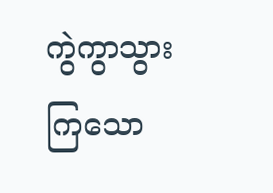ကွဲကွာသွားကြသော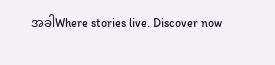အခါWhere stories live. Discover now